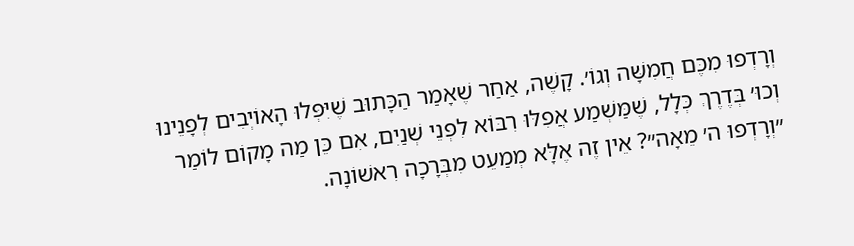וְרָדְפוּ מִכֶּם חֲמִשָּׁה וְגוֹ׳. קָשֶׁה, אַחַר שֶׁאָמַר הַכָּתוּב שֶׁיִּפְּלוּ הָאוֹיְבִים לְפָנֵינוּ וְכוּ׳ בְּדֶרֶךְ כְּלָל, שֶׁמַּשְׁמַע אֲפִלּוּ רִבּוֹא לִפְנֵי שְׁנַיִם, אִם כֵּן מַה מָקוֹם לוֹמַר ״וְרָדְפוּ ה׳ מֵאָה״? אֵין זֶה אֶלָּא מְמַעֵט מִבְּרָכָה רִאשׁוֹנָה.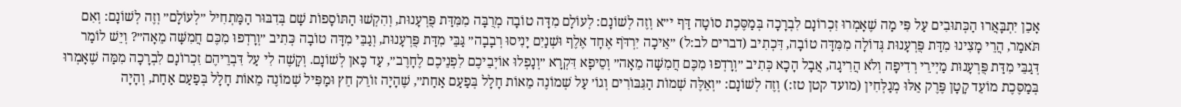אָכֵן יִתְבָּאֲרוּ הַכְּתוּבִים עַל פִּי מַה שֶׁאָמְרוּ זִכְרוֹנָם לִבְרָכָה בְּמַסֶּכֶת סוֹטָה דַּף י״א וְזֶה לְשׁוֹנָם: לְעוֹלָם מִדָּה טוֹבָה מְרֻבָּה מִמִּדַּת פֻּרְעָנוּת, וְהִקְשׁוּ הַתּוֹסָפוֹת שָׁם בְּדִבּוּר הַמַּתְחִיל ״לְעוֹלָם״ וְזֶה לְשׁוֹנָם: וְאִם תֹּאמַר, הֲרֵי מָצִינוּ מִדַּת פֻּרְעָנוּת גְּדוֹלָה מִמִּדָּה טוֹבָה, דִּכְתִיב (דברים לב:ל) ״אֵיכָה יִרְדֹּף אֶחָד אֶלֶף וּשְׁנַיִם יָנִיסוּ רְבָבָה״ גַּבֵּי מִדַּת פֻּרְעָנוּת, וְגַבֵּי מִדָּה טוֹבָה כְּתִיב ״וְרָדְפוּ מִכֶּם חֲמִשָּׁה מֵאָה״? וְיֵשׁ לוֹמַר דְּגַבֵּי מִדַּת פֻּרְעָנוּת מַיְירֵי רְדִיפָה וְלֹא הֲרִיגָה, אֲבָל הָכָא כְּתִיב ״וְרָדְפוּ מִכֶּם חֲמִשָּׁה מֵאָה״ וְסֵיפָא דִּקְרָא ״וְנָפְלוּ אוֹיְבֵיכֶם לִפְנֵיכֶם לֶחָרֶב״, עַד כָּאן לְשׁוֹנָם. וְקָשֶׁה לִי עַל דִּבְרֵיהֶם זִכְרוֹנָם לִבְרָכָה מִמַּה שֶׁאָמְרוּ בְּמַסֶּכֶת מוֹעֵד קָטָן פֶּרֶק אֵלּוּ מְגַלְּחִין (מועד קטן טז:) וְזֶה לְשׁוֹנָם: ״וְאֵלֶּה שְׁמוֹת הַגִּבּוֹרִים וְגוֹ׳ עַל שְׁמוֹנֶה מֵאוֹת חָלָל בְּפַעַם אַחַת״, שֶׁהָיָה זוֹרֵק חֵץ וּמַפִּיל שְׁמוֹנֶה מֵאוֹת חָלָל בְּפַעַם אַחַת, וְהָיָה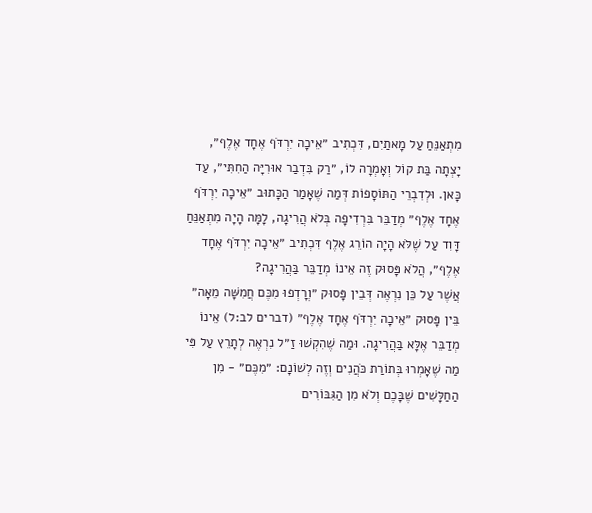מִתְאַנֵּחַ עַל מָאתַיִם, דִּכְתִיב ״אֵיכָה יִרְדֹּף אֶחָד אֶלֶף״, יָצְתָה בַּת קוֹל וְאָמְרָה לוֹ, ״רַק בִּדְבַר אוּרִיָּה הַחִתִּי״, עַד כָּאן. וּלְדִבְרֵי הַתּוֹסָפוֹת דְּמַה שֶׁאָמַר הַכָּתוּב ״אֵיכָה יִרְדֹּף אֶחָד אֶלֶף״ מְדַבֵּר בִּרְדִיפָה בְּלֹא הֲרִיגָה, לָמָּה הָיָה מִתְאַנֵּחַ דָּוִד עַל שֶׁלֹּא הָיָה הוֹרֵג אֶלֶף דִּכְתִיב ״אֵיכָה יִרְדֹּף אֶחָד אֶלֶף״, הֲלֹא פָּסוּק זֶה אֵינוֹ מְדַבֵּר בַּהֲרִיגָה?
אֲשֶׁר עַל כֵּן נִרְאֶה דְּבֵין פָּסוּק ״וְרָדְפוּ מִכֶּם חֲמִשָּׁה מֵאָה״ בֵּין פָּסוּק ״אֵיכָה יִרְדֹּף אֶחָד אֶלֶף״ (דברים לב:ל) אֵינוֹ מְדַבֵּר אֶלָּא בַּהֲרִיגָה. וּמַה שֶׁהִקְשׁוּ זַ״ל נִרְאֶה לְתָרֵץ עַל פִּי מַה שֶׁאָמְרוּ בְּתוֹרַת כֹּהֲנִים וְזֶה לְשׁוֹנָם: ״מִכֶּם״ - מִן הַחַלָּשִׁים שֶׁבָּכֶם וְלֹא מִן הַגִּבּוֹרִים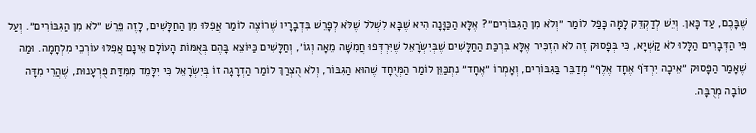שֶׁבָּכֶם, עַד כָּאן. וְיֵשׁ לְדַקְדֵּק לָמָּה כָּפַל לוֹמַר ״וְלֹא מִן הַגִּבּוֹרִים״? אֶלָּא הַכַּוָּנָה הִיא שֶׁבָּא לִשְׁלֹל שֶׁלֹּא לְפָרֵשׁ בִּדְבָרָיו שֶׁרוֹצֶה לוֹמַר אֲפִלּוּ מִן הַחַלָּשִׁים, לָזֶה פֵּרֵשׁ ״לֹא מִן הַגִּבּוֹרִים״. וְעַל פִּי הַדְּבָרִים הַלָּלוּ לֹא קַשְׁיָא, כִּי בְּפָסוּק זֶה לֹא הִזְכִּיר אֶלָּא בִּרְכַּת הַחַלָּשִׁים שֶׁבְּיִשְׂרָאֵל שֶׁיִּרְדְּפוּ חֲמִשָּׁה מֵאָה וְגוֹ׳, וְחַלָּשִׁים כַּיּוֹצֵא בָּהֶם בְּאֻמּוֹת הָעוֹלָם אֵינָם אֲפִלּוּ עוֹרְכֵי מִלְחָמָה. וּמַה שֶׁאָמַר הַפָּסוּק ״אֵיכָה יִרְדֹּף אֶחָד אֶלֶף״ מְדַבֵּר בַּגִּבּוֹרִים, וְאָמְרוֹ ״אֶחָד״ נִתְכַּוֵּן לוֹמַר הַמְּיֻחָד שֶׁהוּא הַגִּבּוֹר, וְלֹא הֻצְרַךְ לוֹמַר הַדְרָגָה זוֹ בְּיִשְׂרָאֵל כִּי יִלָּמֵד מִמִּדַּת פֻּרְעָנוּת, שֶׁהֲרֵי מִדָּה טוֹבָה מְרֻבָּה.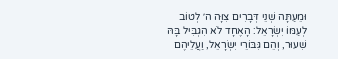וּמֵעַתָּה שְׁנֵי דְּבָרִים צִוָּה ה׳ לְטוֹב לְעַמּוֹ יִשְׂרָאֵל: הָאֶחָד לֹא הִגְבִּיל בָּהּ שִׁעוּר, וְהֵם גִּבּוֹרֵי יִשְׂרָאֵל, וַעֲלֵיהֶם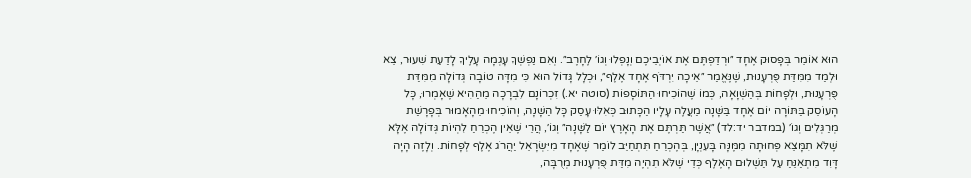הוּא אוֹמֵר בְּפָסוּק אֶחָד ״וּרְדַפְתֶּם אֶת אוֹיְבֵיכֶם וְנָפְלוּ וְגוֹ׳ לֶחָרֶב״. וְאִם נַפְשְׁךָ עָגְמָה עָלֶיךָ לָדַעַת שִׁעוּר, צֵא וּלְמַד מִמִּדַּת פֻּרְעָנוּת, שֶׁנֶּאֱמַר ״אֵיכָה יִרְדֹּף אֶחָד אֶלֶף״, וּכְלָל גָּדוֹל הוּא כִּי מִדָּה טוֹבָה גְּדוֹלָה מִמִּדַּת פֻּרְעָנוּת, וּלְפָחוֹת בְּהַשְׁוָאָה, כְּמוֹ שֶׁהוֹכִיחוּ הַתּוֹסָפוֹת (סוטה יא.) זִכְרוֹנָם לִבְרָכָה מֵהַהִיא שֶׁאָמְרוּ, כָּל הָעוֹסֵק בַּתּוֹרָה יוֹם אֶחָד בַּשָּׁנָה מַעֲלֶה עָלָיו הַכָּתוּב כְּאִלּוּ עָסַק כָּל הַשָּׁנָה, וְהוֹכִיחוּ מֵהָאָמוּר בְּפָרָשַׁת מְרַגְּלִים וְגוֹ׳ (במדבר יד:לד) ״אֲשֶׁר תַּרְתֶּם אֶת הָאָרֶץ יוֹם לַשָּׁנָה״ וְגוֹ׳, הֲרֵי שֶׁאֵין הֶכְרֵחַ לִהְיוֹת גְּדוֹלָה אֶלָּא שֶׁלֹּא תִמָּצֵא פְּחוּתָה מִמֶּנָּה בָּעִנְיָן, בְּהֶכְרֵחַ תִּתְחַיֵּב לוֹמַר שֶׁאֶחָד מִיִּשְׂרָאֵל יַהֲרֹג אֶלֶף לְפָחוֹת. וְלָזֶה הָיָה דָּוִד מִתְאַנֵּחַ עַל תַּשְׁלוּם הָאֶלֶף כְּדֵי שֶׁלֹּא תִהְיֶה מִדַּת פֻּרְעָנוּת מְרֻבָּה,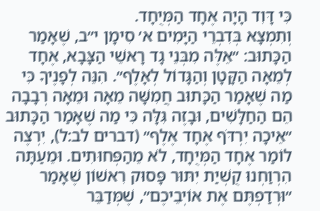כִּי דָּוִד הָיָה אֶחָד הַמְּיֻחָד.
וְתִמְצָא בְּדִבְרֵי הַיָּמִים א׳ סִימָן י״ב, שֶׁאָמַר הַכָּתוּב: ״אֵלֶּה מִבְּנֵי גָד רָאשֵׁי הַצָּבָא, אֶחָד לְמֵאָה הַקָּטָן וְהַגָּדוֹל לְאָלֶף״. הִנֵּה לְפָנֶיךָ כִּי מַה שֶׁאָמַר הַכָּתוּב חֲמִשָּׁה מֵאָה וּמֵאָה רְבָבָה הֵם הַחַלָּשִׁים, וּבָזֶה גִּלָּה כִּי מַה שֶׁאָמַר הַכָּתוּב ״אֵיכָה יִרְדֹּף אֶחָד אֶלֶף״ (דברים לב:ל), יִרְצֶה לוֹמַר אֶחָד הַמְּיֻחָד, לֹא מֵהַפְּחוּתִים. וּמֵעַתָּה הִרְוַחְנוּ קֻשְׁיַת יִתּוּר פָּסוּק רִאשׁוֹן שֶׁאָמַר ״וּרְדַפְתֶּם אֶת אוֹיְבֵיכֶם״, שֶׁמְּדַבֵּר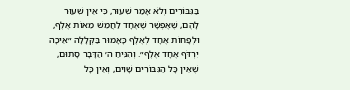בַּגִּבּוֹרִים וְלֹא אָמַר שִׁעוּר, כִּי אֵין שִׁעוּר לָהֶם, שֶׁאֶפְשָׁר שֶׁאֶחָד לַחֲמֵשׁ מֵאוֹת אֶלֶף, וּלְפָחוֹת אֶחָד לְאֶלֶף כָּאָמוּר בַּקְּלָלָה ״אֵיכָה יִרְדֹּף אֶחָד אֶלֶף״. וְהִנִּיחַ ה׳ הַדָּבָר סָתוּם, שֶׁאֵין כָּל הַגִּבּוֹרִים שָׁוִים, וְאֵין כָּל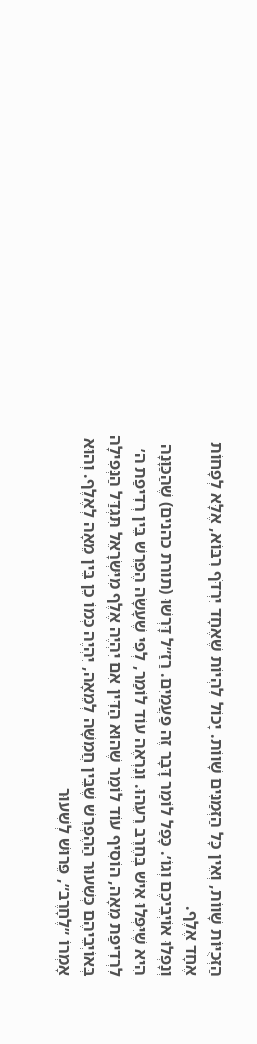הַזְּכֻיּוֹת שָׁווֹת, וְאֵין כָּל הַזְּמַנִּים שָׁווֹת. יָכוֹל לִהְיוֹת שֶׁאֶחָד יִרְדֹּף רִבּוֹא, אֶלָּא לְפָחוֹת אֶחָד אֶלֶף.
וְנָפְלוּ אוֹיְבֵיכֶם וְגוֹ׳. כָּפַל לוֹמַר דָּבָר זֶה פַּעֲמַיִם. רַזַ״ל דָּרְשׁוּ (תורת כהנים) שֶׁהַכַּוָּנָה הִיא שֶׁיִּפְּלוּ אִישׁ בְּחֶרֶב רֵעֵהוּ. וְנִרְאֶה עוֹד לוֹמַר, לְפִי שֶׁעָשָׂה הֶפְרֵשׁ בֵּין רְדִיפַת ה׳ לִרְדִיפַת מֵאָה, הוֹסִיף עוֹד לוֹמַר שֶׁהוּא הַדִּין אִם יִהְיֶה אֶלֶף מִיִּשְׂרָאֵל תִּגְדַּל הַנְּפִילָה בְּאוֹיְבֵיהֶם כְּשִׁעוּר הַהֶפְרֵשׁ שֶׁבֵּין חֲמִשָּׁה לְמֵאָה, יִהְיֶה כְּמוֹ כֵן בֵּין מֵאָה לְאֶלֶף. וְהוּא אָמְרוֹ ״לֶחָרֶב״, פֵּרוּשׁ לְשִׁעוּר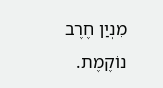מִנְיַן חֶרֶב נוֹקֶמֶת.